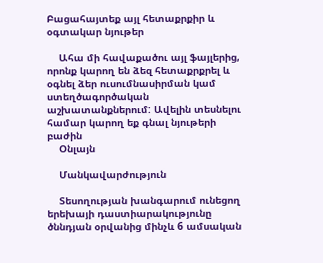Բացահայտեք այլ հետաքրքիր և օգտակար նյութեր

    Ահա մի հավաքածու այլ ֆայլերից, որոնք կարող են ձեզ հետաքրքրել և օգնել ձեր ուսումնասիրման կամ ստեղծագործական աշխատանքներում: Ավելին տեսնելու համար կարող եք գնալ նյութերի բաժին
    Օնլայն

    Մանկավարժություն

    Տեսողության խանգարում ունեցող երեխայի դաստիարակությունը ծննդյան օրվանից մինչև 6 ամսական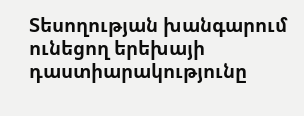Տեսողության խանգարում ունեցող երեխայի դաստիարակությունը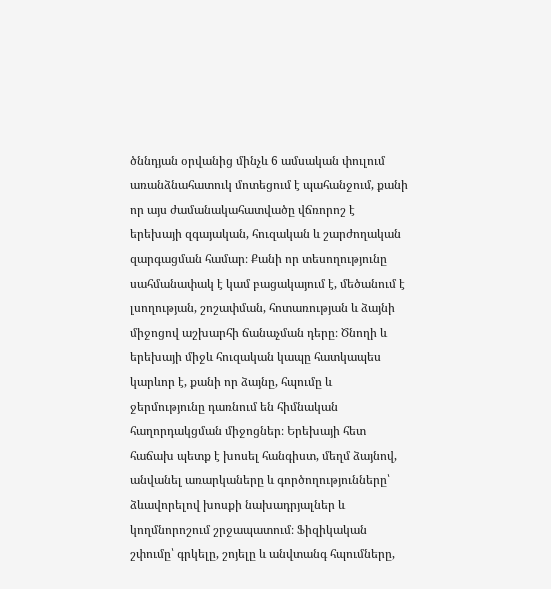ծննդյան օրվանից մինչև 6 ամսական փուլում առանձնահատուկ մոտեցում է պահանջում, քանի որ այս ժամանակահատվածը վճռորոշ է երեխայի զգայական, հուզական և շարժողական զարգացման համար։ Քանի որ տեսողությունը սահմանափակ է կամ բացակայում է, մեծանում է լսողության, շոշափման, հոտառության և ձայնի միջոցով աշխարհի ճանաչման դերը։ Ծնողի և երեխայի միջև հուզական կապը հատկապես կարևոր է, քանի որ ձայնը, հպումը և ջերմությունը դառնում են հիմնական հաղորդակցման միջոցներ։ Երեխայի հետ հաճախ պետք է խոսել հանգիստ, մեղմ ձայնով, անվանել առարկաները և գործողությունները՝ ձևավորելով խոսքի նախադրյալներ և կողմնորոշում շրջապատում։ Ֆիզիկական շփումը՝ գրկելը, շոյելը և անվտանգ հպումները,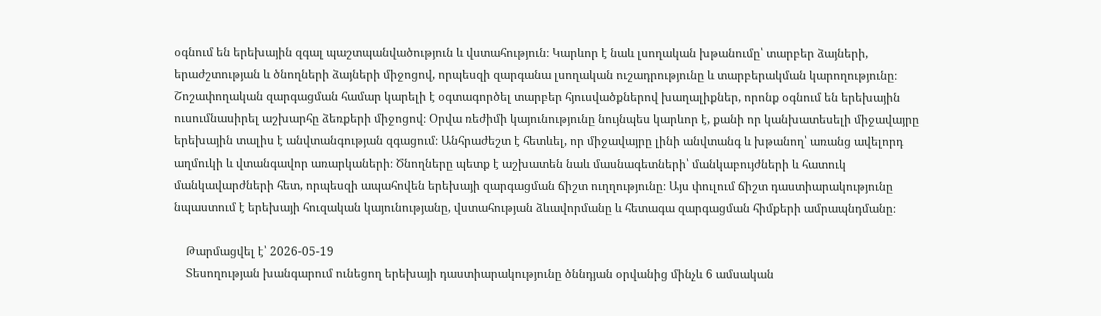օգնում են երեխային զգալ պաշտպանվածություն և վստահություն։ Կարևոր է նաև լսողական խթանումը՝ տարբեր ձայների, երաժշտության և ծնողների ձայների միջոցով, որպեսզի զարգանա լսողական ուշադրությունը և տարբերակման կարողությունը։ Շոշափողական զարգացման համար կարելի է օգտագործել տարբեր հյուսվածքներով խաղալիքներ, որոնք օգնում են երեխային ուսումնասիրել աշխարհը ձեռքերի միջոցով։ Օրվա ռեժիմի կայունությունը նույնպես կարևոր է, քանի որ կանխատեսելի միջավայրը երեխային տալիս է անվտանգության զգացում։ Անհրաժեշտ է հետևել, որ միջավայրը լինի անվտանգ և խթանող՝ առանց ավելորդ աղմուկի և վտանգավոր առարկաների։ Ծնողները պետք է աշխատեն նաև մասնագետների՝ մանկաբույժների և հատուկ մանկավարժների հետ, որպեսզի ապահովեն երեխայի զարգացման ճիշտ ուղղությունը։ Այս փուլում ճիշտ դաստիարակությունը նպաստում է երեխայի հուզական կայունությանը, վստահության ձևավորմանը և հետագա զարգացման հիմքերի ամրապնդմանը։

    Թարմացվել է՝ 2026-05-19
    Տեսողության խանգարում ունեցող երեխայի դաստիարակությունը ծննդյան օրվանից մինչև 6 ամսական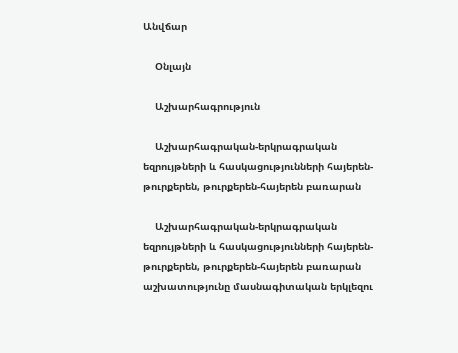Անվճար

    Օնլայն

    Աշխարհագրություն

    Աշխարհագրական-երկրագրական եզրույթների և հասկացությունների հայերեն-թուրքերեն, թուրքերեն-հայերեն բառարան

    Աշխարհագրական-երկրագրական եզրույթների և հասկացությունների հայերեն-թուրքերեն, թուրքերեն-հայերեն բառարան աշխատությունը մասնագիտական երկլեզու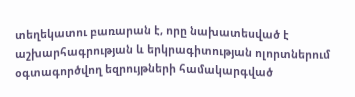տեղեկատու բառարան է, որը նախատեսված է աշխարհագրության և երկրագիտության ոլորտներում օգտագործվող եզրույթների համակարգված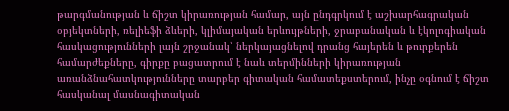թարգմանության և ճիշտ կիրառության համար, այն ընդգրկում է աշխարհագրական օբյեկտների, ռելիեֆի ձևերի, կլիմայական երևույթների, ջրաբանական և էկոլոգիական հասկացությունների լայն շրջանակ՝ ներկայացնելով դրանց հայերեն և թուրքերեն համարժեքները, գիրքը բացատրում է նաև տերմինների կիրառության առանձնահատկությունները տարբեր գիտական համատեքստերում, ինչը օգնում է ճիշտ հասկանալ մասնագիտական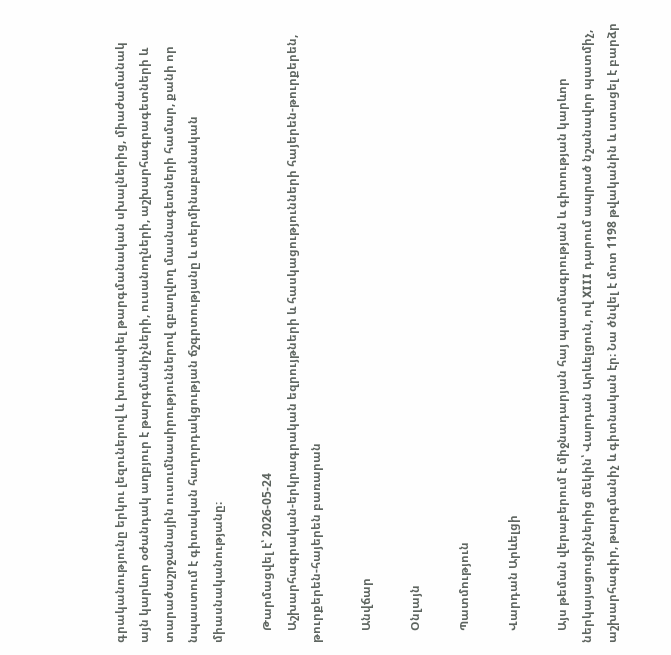գրականությունը երկու լեզուներով և խուսափել թարգմանական սխալներից, միաժամանակ այն կարևոր օժանդակ աղբյուր է թարգմանիչների, ուսանողների, աշխարհագրագետների և տարածաշրջանային ուսումնասիրություններով զբաղվող մասնագետների համար, քանի որ նպաստում է գիտական հաղորդակցության ճշգրտությանը և տերմինաբանական միասնականությանը։

    Թարմացվել է՝ 2026-05-24
    Աշխարհագրական-երկրագրական եզրույթների և հասկացությունների հայերեն-թուրքերեն, թուրքերեն-հայերեն բառարան

    Անվճար

    Օնլայն

    Պատմություն

    Վարդան Արևելցի

    Այս թեման վերաբերում է միջնադարյան հայ պատմագրության և գիտության կարևոր ներկայացուցիչներից մեկին՝ Վարդան Արևելցուն, ով XIII դարում ապրած նշանավոր պատմիչ, աշխարհագիր, թարգմանիչ և գիտնական էր։ Նա ծնվել է մոտ 1198 թվականին և ստացել է բարձր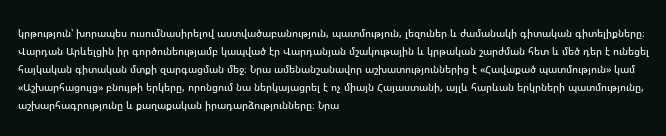կրթություն՝ խորապես ուսումնասիրելով աստվածաբանություն, պատմություն, լեզուներ և ժամանակի գիտական գիտելիքները։ Վարդան Արևելցին իր գործունեությամբ կապված էր Վարդանյան մշակութային և կրթական շարժման հետ և մեծ դեր է ունեցել հայկական գիտական մտքի զարգացման մեջ։ Նրա ամենանշանավոր աշխատություններից է «Հավաքած պատմություն» կամ «Աշխարհացույց» բնույթի երկերը, որոնցում նա ներկայացրել է ոչ միայն Հայաստանի, այլև հարևան երկրների պատմությունը, աշխարհագրությունը և քաղաքական իրադարձությունները։ Նրա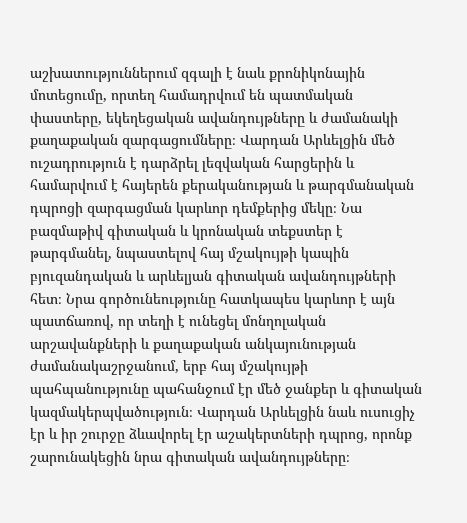աշխատություններում զգալի է նաև քրոնիկոնային մոտեցումը, որտեղ համադրվում են պատմական փաստերը, եկեղեցական ավանդույթները և ժամանակի քաղաքական զարգացումները։ Վարդան Արևելցին մեծ ուշադրություն է դարձրել լեզվական հարցերին և համարվում է հայերեն քերականության և թարգմանական դպրոցի զարգացման կարևոր դեմքերից մեկը։ Նա բազմաթիվ գիտական և կրոնական տեքստեր է թարգմանել, նպաստելով հայ մշակույթի կապին բյուզանդական և արևելյան գիտական ավանդույթների հետ։ Նրա գործունեությունը հատկապես կարևոր է այն պատճառով, որ տեղի է ունեցել մոնղոլական արշավանքների և քաղաքական անկայունության ժամանակաշրջանում, երբ հայ մշակույթի պահպանությունը պահանջում էր մեծ ջանքեր և գիտական կազմակերպվածություն։ Վարդան Արևելցին նաև ուսուցիչ էր և իր շուրջը ձևավորել էր աշակերտների դպրոց, որոնք շարունակեցին նրա գիտական ավանդույթները։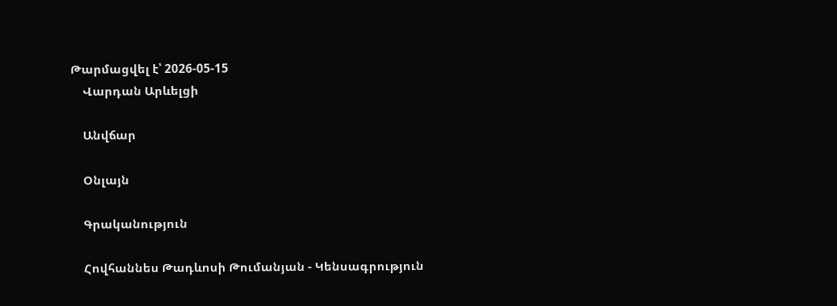Թարմացվել է՝ 2026-05-15
    Վարդան Արևելցի

    Անվճար

    Օնլայն

    Գրականություն

    Հովհաննես Թադևոսի Թումանյան - Կենսագրություն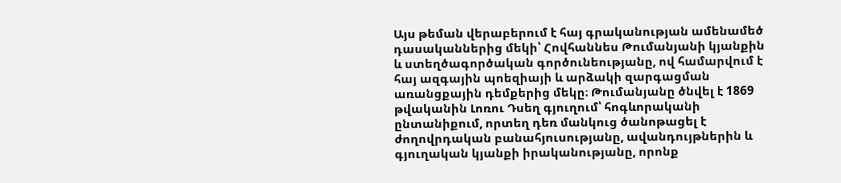Այս թեման վերաբերում է հայ գրականության ամենամեծ դասականներից մեկի՝ Հովհաննես Թումանյանի կյանքին և ստեղծագործական գործունեությանը, ով համարվում է հայ ազգային պոեզիայի և արձակի զարգացման առանցքային դեմքերից մեկը։ Թումանյանը ծնվել է 1869 թվականին Լոռու Դսեղ գյուղում՝ հոգևորականի ընտանիքում, որտեղ դեռ մանկուց ծանոթացել է ժողովրդական բանահյուսությանը, ավանդույթներին և գյուղական կյանքի իրականությանը, որոնք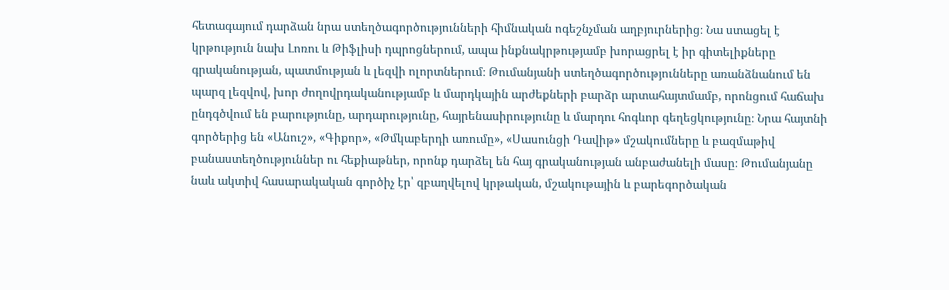հետագայում դարձան նրա ստեղծագործությունների հիմնական ոգեշնչման աղբյուրներից։ Նա ստացել է կրթություն նախ Լոռու և Թիֆլիսի դպրոցներում, ապա ինքնակրթությամբ խորացրել է իր գիտելիքները գրականության, պատմության և լեզվի ոլորտներում։ Թումանյանի ստեղծագործությունները առանձնանում են պարզ լեզվով, խոր ժողովրդականությամբ և մարդկային արժեքների բարձր արտահայտմամբ, որոնցում հաճախ ընդգծվում են բարությունը, արդարությունը, հայրենասիրությունը և մարդու հոգևոր գեղեցկությունը։ Նրա հայտնի գործերից են «Անուշ», «Գիքոր», «Թմկաբերդի առումը», «Սասունցի Դավիթ» մշակումները և բազմաթիվ բանաստեղծություններ ու հեքիաթներ, որոնք դարձել են հայ գրականության անբաժանելի մասը։ Թումանյանը նաև ակտիվ հասարակական գործիչ էր՝ զբաղվելով կրթական, մշակութային և բարեգործական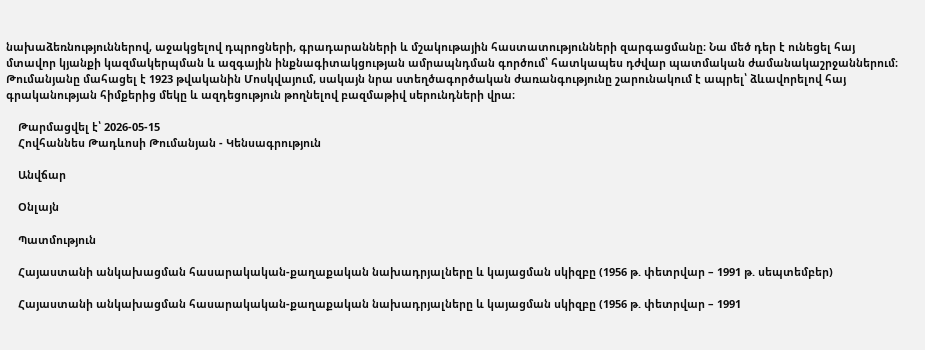նախաձեռնություններով, աջակցելով դպրոցների, գրադարանների և մշակութային հաստատությունների զարգացմանը։ Նա մեծ դեր է ունեցել հայ մտավոր կյանքի կազմակերպման և ազգային ինքնագիտակցության ամրապնդման գործում՝ հատկապես դժվար պատմական ժամանակաշրջաններում։ Թումանյանը մահացել է 1923 թվականին Մոսկվայում, սակայն նրա ստեղծագործական ժառանգությունը շարունակում է ապրել՝ ձևավորելով հայ գրականության հիմքերից մեկը և ազդեցություն թողնելով բազմաթիվ սերունդների վրա։

    Թարմացվել է՝ 2026-05-15
    Հովհաննես Թադևոսի Թումանյան - Կենսագրություն

    Անվճար

    Օնլայն

    Պատմություն

    Հայաստանի անկախացման հասարակական-քաղաքական նախադրյալները և կայացման սկիզբը (1956 թ. փետրվար – 1991 թ. սեպտեմբեր)

    Հայաստանի անկախացման հասարակական-քաղաքական նախադրյալները և կայացման սկիզբը (1956 թ. փետրվար – 1991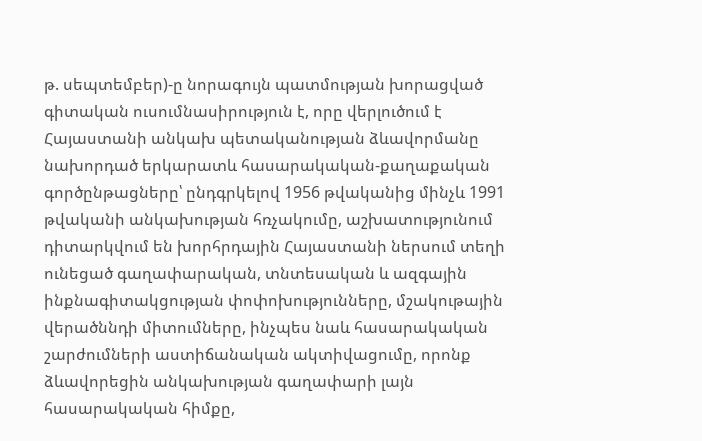թ. սեպտեմբեր)-ը նորագույն պատմության խորացված գիտական ուսումնասիրություն է, որը վերլուծում է Հայաստանի անկախ պետականության ձևավորմանը նախորդած երկարատև հասարակական-քաղաքական գործընթացները՝ ընդգրկելով 1956 թվականից մինչև 1991 թվականի անկախության հռչակումը, աշխատությունում դիտարկվում են խորհրդային Հայաստանի ներսում տեղի ունեցած գաղափարական, տնտեսական և ազգային ինքնագիտակցության փոփոխությունները, մշակութային վերածննդի միտումները, ինչպես նաև հասարակական շարժումների աստիճանական ակտիվացումը, որոնք ձևավորեցին անկախության գաղափարի լայն հասարակական հիմքը,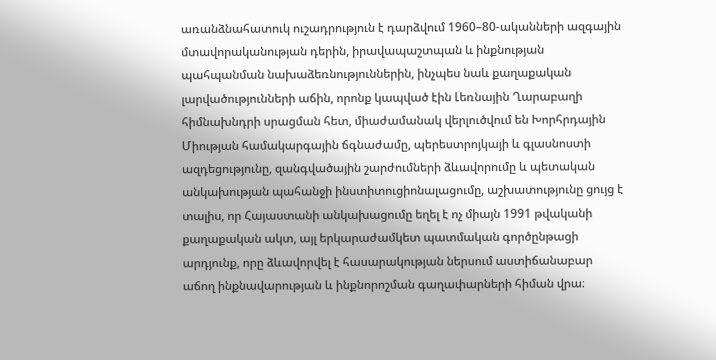առանձնահատուկ ուշադրություն է դարձվում 1960–80-ականների ազգային մտավորականության դերին, իրավապաշտպան և ինքնության պահպանման նախաձեռնություններին, ինչպես նաև քաղաքական լարվածությունների աճին, որոնք կապված էին Լեռնային Ղարաբաղի հիմնախնդրի սրացման հետ, միաժամանակ վերլուծվում են Խորհրդային Միության համակարգային ճգնաժամը, պերեստրոյկայի և գլասնոստի ազդեցությունը, զանգվածային շարժումների ձևավորումը և պետական անկախության պահանջի ինստիտուցիոնալացումը, աշխատությունը ցույց է տալիս, որ Հայաստանի անկախացումը եղել է ոչ միայն 1991 թվականի քաղաքական ակտ, այլ երկարաժամկետ պատմական գործընթացի արդյունք, որը ձևավորվել է հասարակության ներսում աստիճանաբար աճող ինքնավարության և ինքնորոշման գաղափարների հիման վրա։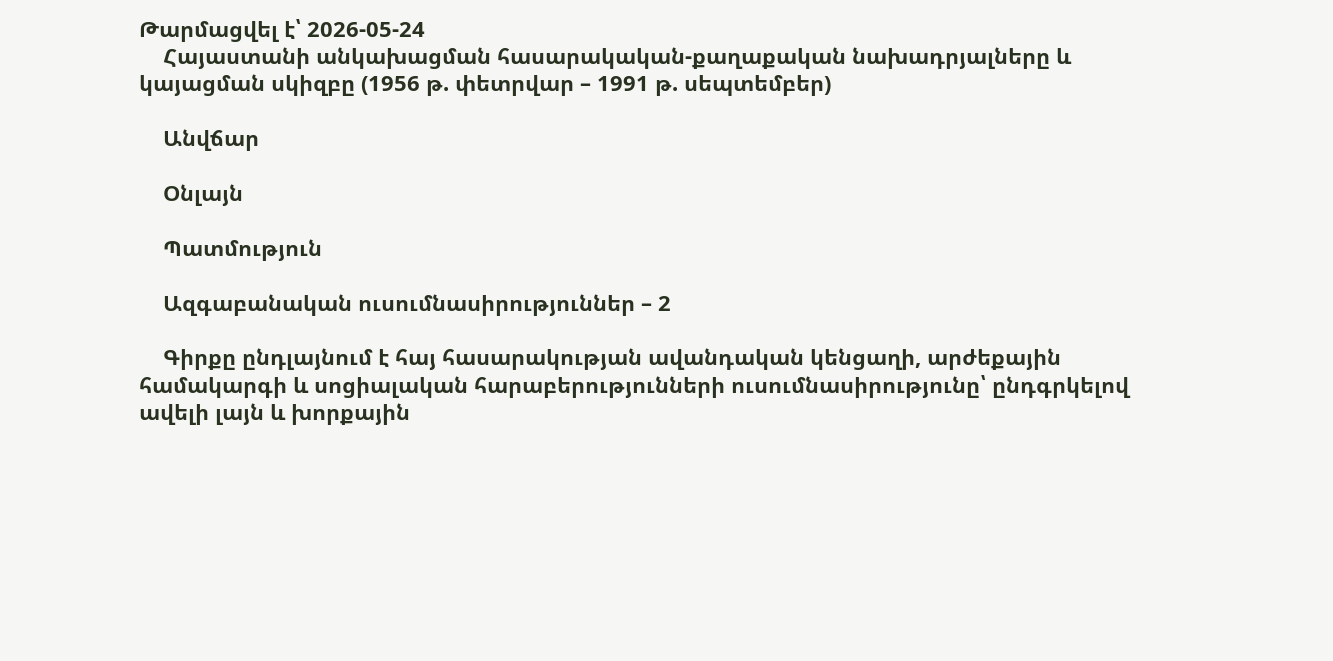Թարմացվել է՝ 2026-05-24
    Հայաստանի անկախացման հասարակական-քաղաքական նախադրյալները և կայացման սկիզբը (1956 թ. փետրվար – 1991 թ. սեպտեմբեր)

    Անվճար

    Օնլայն

    Պատմություն

    Ազգաբանական ուսումնասիրություններ – 2

    Գիրքը ընդլայնում է հայ հասարակության ավանդական կենցաղի, արժեքային համակարգի և սոցիալական հարաբերությունների ուսումնասիրությունը՝ ընդգրկելով ավելի լայն և խորքային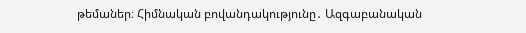թեմաներ։ Հիմնական բովանդակությունը․ Ազգաբանական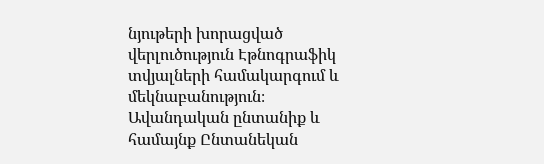նյութերի խորացված վերլուծություն Էթնոգրաֆիկ տվյալների համակարգում և մեկնաբանություն։ Ավանդական ընտանիք և համայնք Ընտանեկան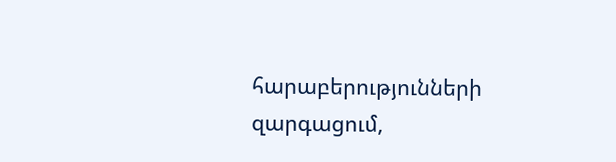հարաբերությունների զարգացում,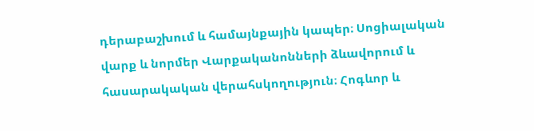դերաբաշխում և համայնքային կապեր։ Սոցիալական վարք և նորմեր Վարքականոնների ձևավորում և հասարակական վերահսկողություն։ Հոգևոր և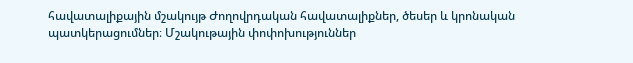հավատալիքային մշակույթ Ժողովրդական հավատալիքներ, ծեսեր և կրոնական պատկերացումներ։ Մշակութային փոփոխություններ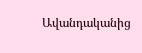Ավանդականից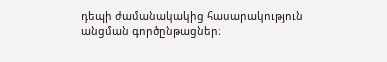դեպի ժամանակակից հասարակություն անցման գործընթացներ։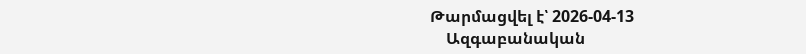Թարմացվել է՝ 2026-04-13
    Ազգաբանական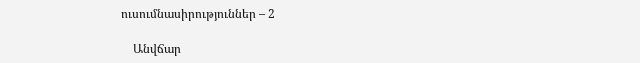ուսումնասիրություններ – 2

    Անվճար